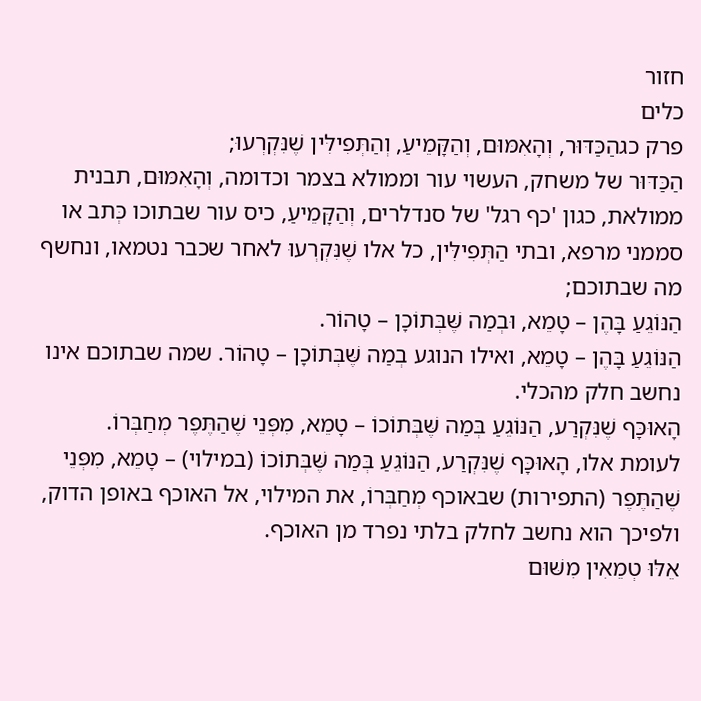חזור
כלים
פרק כגהַכַּדּוּר, וְהָאִמּוּם, וְהַקָּמֵיעַ, וְהַתְּפִילִּין שֶׁנִּקְרְעוּ;
הַכַּדּוּר של משחק, העשוי עור וממולא בצמר וכדומה, וְהָאִמּוּם, תבנית ממולאת, כגון 'כף רגל' של סנדלרים, וְהַקָּמֵיעַ, כיס עור שבתוכו כְּתב או סממני מרפא, ובתי הַתְּפִילִּין, כל אלו שֶׁנִּקְרְעוּ לאחר שכבר נטמאו, ונחשף מה שבתוכם;
הַנּוֹגֵעַ בָּהֶן – טָמֵא, וּבְמַה שֶּׁבְּתוֹכָן – טָהוֹר.
הַנּוֹגֵעַ בָּהֶן – טָמֵא, ואילו הנוגע בְמַה שֶּׁבְּתוֹכָן – טָהוֹר. שמה שבתוכם אינו נחשב חלק מהכלי.
הָאוּכָּף שֶׁנִּקְרַע, הַנּוֹגֵעַ בְּמַה שֶּׁבְּתוֹכוֹ – טָמֵא, מִפְּנֵי שֶׁהַתֶּפֶר מְחַבְּרוֹ.
לעומת אלו, הָאוּכָּף שֶׁנִּקְרַע, הַנּוֹגֵעַ בְּמַה שֶּׁבְּתוֹכוֹ (במילוי) – טָמֵא, מִפְּנֵי שֶׁהַתֶּפֶר (התפירות) שבאוכף מְחַבְּרוֹ, את המילוי, אל האוכף באופן הדוק, ולפיכך הוא נחשב לחלק בלתי נפרד מן האוכף.
אֵלּוּ טְמֵאִין מִשּׁוּם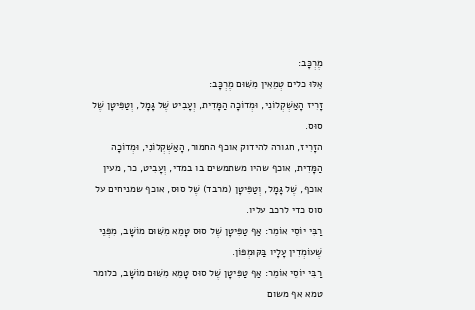מֶרְכָּב:
אֵלּוּ כלים טְמֵאִין מִשּׁוּם מֶרְכָּב:
זָרִיז הָאַשְׁקְלוֹנִי, וּמְדוֹכָה הַמָּדִית, וְעָבִיט שֶׁל גָּמָל, וְטַפִּיטָן שֶׁל סוּס.
הזָרִיז, חגורה להידוק אוכף החמור, הָאַשְׁקְלוֹנִי, וּמְדוֹכָה הַמָּדִית, אוכף שהיו משתמשים בו במדי, וְעָבִיט, כר, מעין אוכף, שֶׁל גָּמָל, וְטַפִּיטָן (מרבד) שֶׁל סוּס, אוכף שמניחים על סוס כדי לרכב עליו.
רַבִּי יוֹסֵי אוֹמֵר: אַף טַפִּיטָן שֶׁל סוּס טָמֵא מִשּׁוּם מוֹשָׁב, מִפְּנֵי שֶׁעוֹמְדִין עָלָיו בַּקּוּמְפּוֹן.
רַבִּי יוֹסֵי אוֹמֵר: אַף טַפִּיטָן שֶׁל סוּס טָמֵא מִשּׁוּם מוֹשָׁב, כלומר טמא אף משום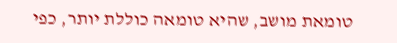טומאת מושב, שהיא טומאה כוללת יותר, כפי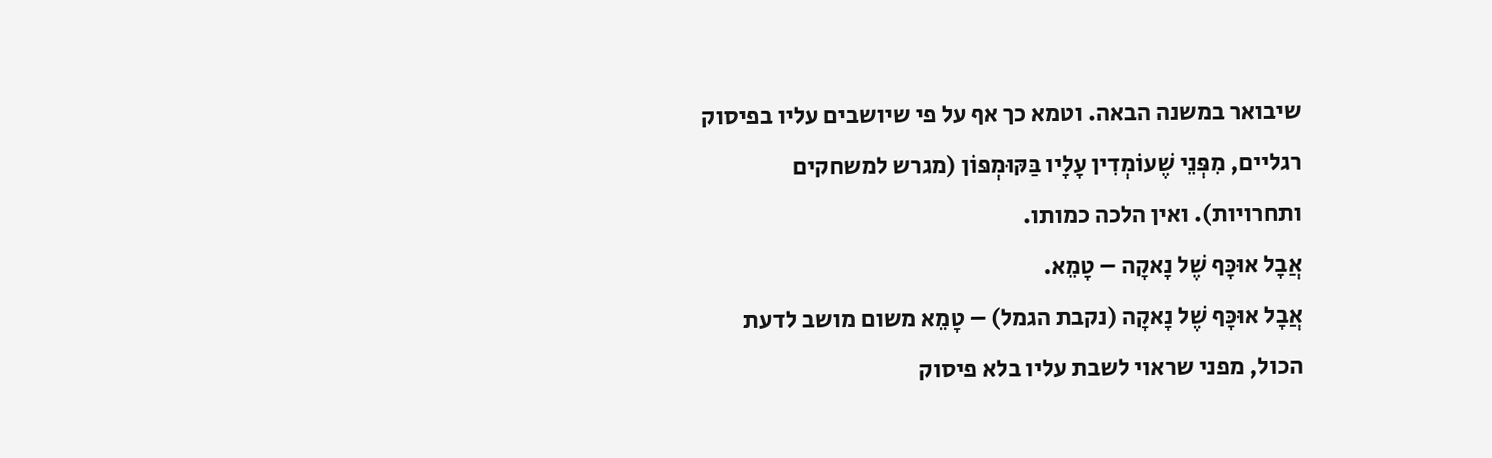שיבואר במשנה הבאה. וטמא כך אף על פי שיושבים עליו בפיסוק רגליים, מִפְּנֵי שֶׁעוֹמְדִין עָלָיו בַּקּוּמְפּוֹן (מגרש למשחקים ותחרויות). ואין הלכה כמותו.
אֲבָל אוּכָּף שֶׁל נָאקָה – טָמֵא.
אֲבָל אוּכָּף שֶׁל נָאקָה (נקבת הגמל) – טָמֵא משום מושב לדעת הכול, מפני שראוי לשבת עליו בלא פיסוק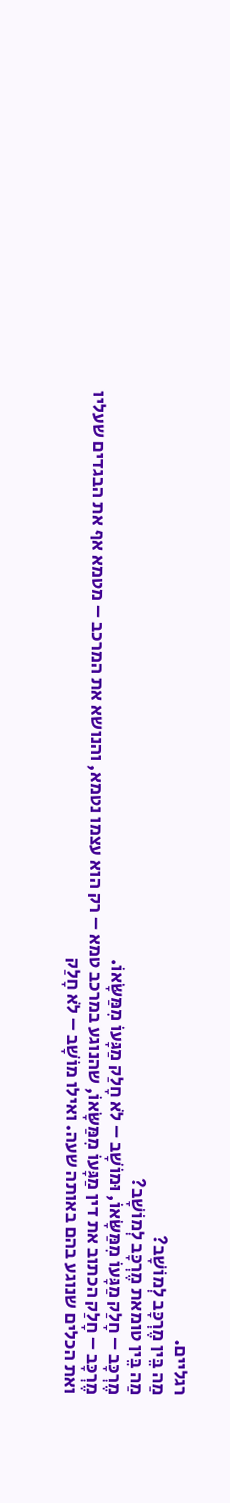רגליים.
מַה בֵּין מֶרְכָּב לְמוֹשָׁב?
מַה בֵּין טומאת מֶרְכָּב לְמוֹשָׁב?
מֶרְכָּב – חָלַק מַגָּעוֹ מִמַּשָּׂאוֹ, וּמוֹשָׁב – לֹא חָלַק מַגָּעוֹ מִמַּשָּׂאוֹ.
מֶרְכָּב – חָלַק הכתוב את דין מַגָּעוֹ מִמַּשָּׂאוֹ, שהנוגע במרכב טמא – רק הוא עצמו נטמא, והנושא את המרכב – מטמא אף את הבגדים שעליו ואת הכלים שנוגע בהם באותה שעה. ואילו מוֹשָׁב – לֹא חָלַק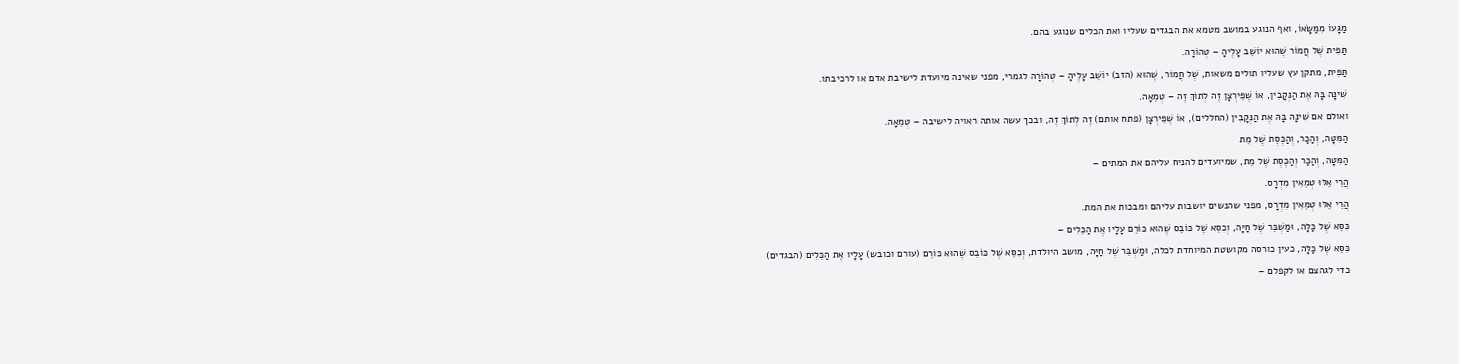מַגָּעוֹ מִמַּשָּׂאוֹ, ואף הנוגע במושב מטמא את הבגדים שעליו ואת הכלים שנוגע בהם.
תַּפִּית שֶׁל חֲמוֹר שֶׁהוּא יוֹשֵׁב עָלֶיהָ – טְהוֹרָה.
תַּפִּית, מתקן עץ שעליו תולים משאות, שֶׁל חֲמוֹר, שֶׁהוּא (הזב) יוֹשֵׁב עָלֶיהָ – טְהוֹרָה לגמרי, מפני שאינה מיועדת לישיבת אדם או לרכיבתו.
שִׁינָּה בָּהּ אֶת הַנְּקָבִין, אוֹ שֶׁפֵּירְצָן זֶה לְתוֹךְ זֶה – טְמֵאָה.
ואולם אם שִׁינָּה בָּהּ אֶת הַנְּקָבִין (החללים), אוֹ שֶׁפֵּירְצָן (פתח אותם) זֶה לְתוֹךְ זֶה, ובכך עשה אותה ראויה לישיבה – טְמֵאָה.
הַמִּטָּה, וְהַכַּר, וְהַכֶּסֶת שֶׁל מֵת
הַמִּטָּה, וְהַכַּר וְהַכֶּסֶת שֶׁל מֵת, שמיועדים להניח עליהם את המתים –
הֲרֵי אֵלּוּ טְמֵאִין מִדְרָס.
הֲרֵי אֵלּוּ טְמֵאִין מִדְרָס, מפני שהנשים יושבות עליהם ומבכות את המת.
כִּסֵּא שֶׁל כַּלָּה, וּמַשְׁבֵּר שֶׁל חַיָּה, וְכִסֵּא שֶׁל כּוֹבֵס שֶׁהוּא כּוֹרֵם עָלָיו אֶת הַכֵּלִים –
כִּסֵּא שֶׁל כַּלָּה, כעין כורסה מקושטת המיוחדת לכלה, וּמַשְׁבֵּר שֶׁל חַיָּה, מושב היולדת, וְכִסֵּא שֶׁל כּוֹבֵס שֶׁהוּא כּוֹרֵם (עורם וכובש) עָלָיו אֶת הַכֵּלִים (הבגדים) כדי לגהצם או לקפלם –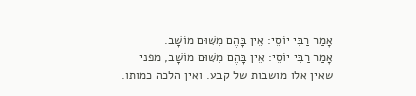אָמַר רַבִּי יוֹסֵי: אֵין בָּהֶם מִשּׁוּם מוֹשָׁב.
אָמַר רַבִּי יוֹסֵי: אֵין בָּהֶם מִשּׁוּם מוֹשָׁב, מפני שאין אלו מושבות של קבע. ואין הלכה כמותו.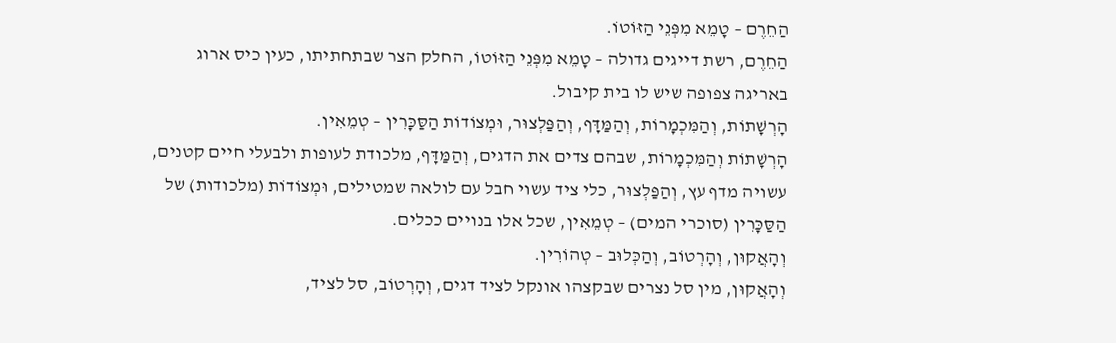הַחֵרֶם – טָמֵא מִפְּנֵי הַזּוֹטוֹ.
הַחֵרֶם, רשת דייגים גדולה – טָמֵא מִפְּנֵי הַזּוֹטוֹ, החלק הצר שבתחתיתו, כעין כיס ארוג באריגה צפופה שיש לו בית קיבול.
הָרְשָׁתוֹת, וְהַמִּכְמָרוֹת, וְהַמַּדָּף, וְהַפַּלְצוּר, וּמְצוֹדוֹת הַסַּכָּרִין – טְמֵאִין.
הָרְשָׁתוֹת וְהַמִּכְמָרוֹת, שבהם צדים את הדגים, וְהַמַּדָּף, מלכודת לעופות ולבעלי חיים קטנים, עשויה מדף עץ, וְהַפַּלְצוּר, כלי ציד עשוי חבל עם לולאה שמטילים, וּמְצוֹדוֹת (מלכודות) של הַסַּכָּרִין (סוכרי המים) – טְמֵאִין, שכל אלו בנויים ככלים.
וְהָאֲקוּן, וְהָרְטוֹב, וְהַכְּלוּב – טְהוֹרִין.
וְהָאֲקוּן, מין סל נצרים שבקצהו אונקל לציד דגים, וְהָרְטוֹב, סל לציד,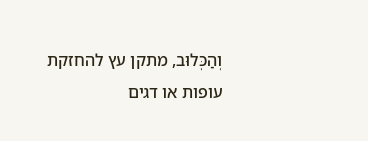וְהַכְּלוּב, מתקן עץ להחזקת עופות או דגים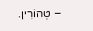– טְהוֹרִין.